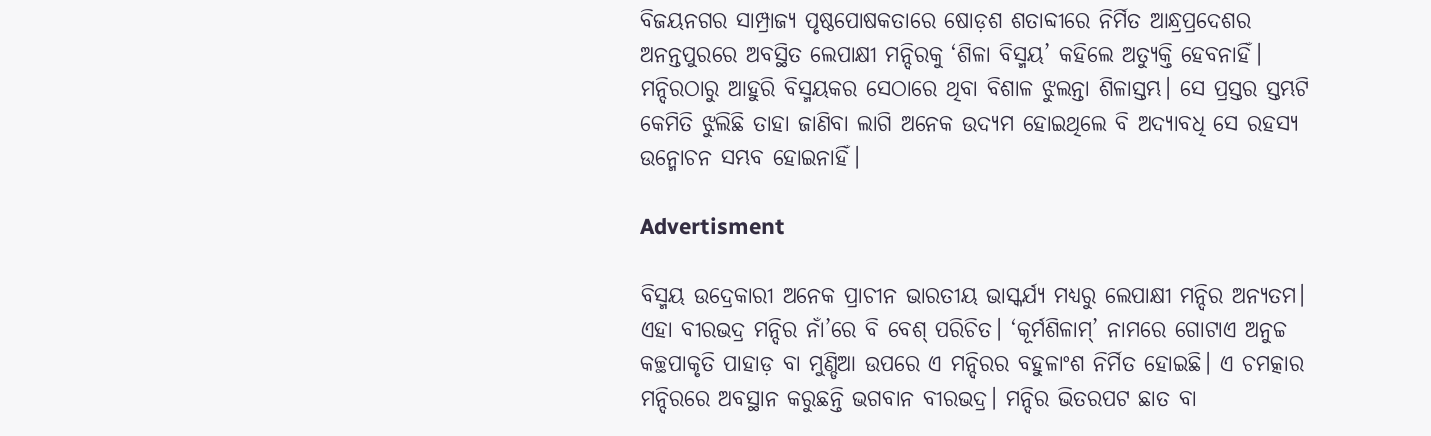ବିଜୟନଗର ସାମ୍ପ୍ରାଜ୍ୟ ପୃଷ୍ଠପୋଷକତାରେ ଷୋଡ଼ଶ ଶତାବ୍ଦୀରେ ନିର୍ମିତ ଆନ୍ଧ୍ରପ୍ରଦେଶର ଅନନ୍ତପୁରରେ ଅବସ୍ଥିତ ଲେପାକ୍ଷୀ ମନ୍ଦିରକୁ ‘ଶିଳା ବିସ୍ମୟ’ କହିଲେ ଅତ୍ୟୁକ୍ତି ହେବନାହିଁ। ମନ୍ଦିରଠାରୁ ଆହୁରି ବିସ୍ମୟକର ସେଠାରେ ଥିବା ବିଶାଳ ଝୁଲନ୍ତା ଶିଳାସ୍ତମ୍ଭ। ସେ ପ୍ରସ୍ତର ସ୍ତମ୍ଭଟି କେମିତି ଝୁଲିଛି ତାହା ଜାଣିବା ଲାଗି ଅନେକ ଉଦ୍ୟମ ହୋଇଥିଲେ ବି ଅଦ୍ୟାବଧି ସେ ରହସ୍ୟ ଉନ୍ମୋଚନ ସମ୍ଭବ ହୋଇନାହିଁ।

Advertisment

ବିସ୍ମୟ ଉଦ୍ରେକାରୀ ଅନେକ ପ୍ରାଚୀନ ଭାରତୀୟ ଭାସ୍କର୍ଯ୍ୟ ମଧ୍ୟରୁ ଲେପାକ୍ଷୀ ମନ୍ଦିର ଅନ୍ୟତମ। ଏହା ବୀରଭଦ୍ର ମନ୍ଦିର ନାଁ’ରେ ବି ବେଶ୍‌ ପରିଚିତ। ‘କୂର୍ମଶିଳାମ୍‌’ ନାମରେ ଗୋଟାଏ ଅନୁଚ୍ଚ କଚ୍ଛପାକୃତି ପାହାଡ଼ ବା ମୁଣ୍ଡିଆ ଉପରେ ଏ ମନ୍ଦିରର ବହୁଳାଂଶ ନିର୍ମିତ ହୋଇଛି। ଏ ଚମତ୍କାର ମନ୍ଦିରରେ ଅବସ୍ଥାନ କରୁଛନ୍ତି ଭଗବାନ ବୀରଭଦ୍ର। ମନ୍ଦିର ଭିତରପଟ ଛାତ ବା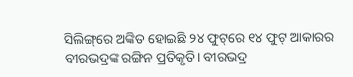ସିଲିଙ୍ଗ୍‌ରେ ଅଙ୍କିତ ହୋଇଛି ୨୪ ଫୁଟ୍‌ରେ ୧୪ ଫୁଟ୍‌ ଆକାରର ବୀରଭଦ୍ରଙ୍କ ରଙ୍ଗିନ ପ୍ରତିକୃତି। ବୀରଭଦ୍ର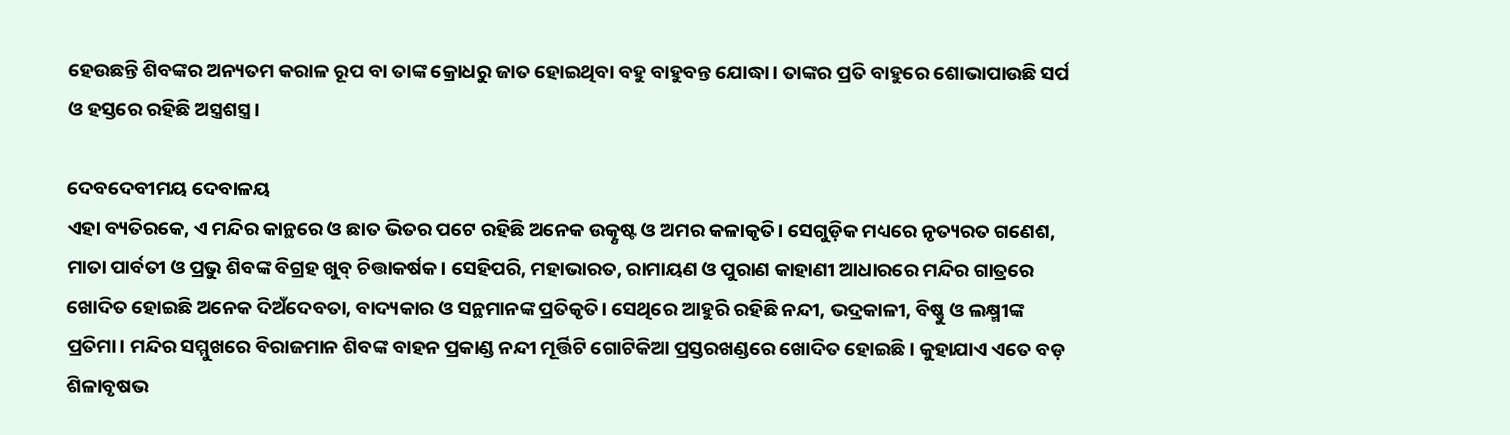ହେଉଛନ୍ତି ଶିବଙ୍କର ଅନ୍ୟତମ କରାଳ ରୂପ ବା ତାଙ୍କ କ୍ରୋଧରୁ ଜାତ ହୋଇଥିବା ବହୁ ବାହୁବନ୍ତ ଯୋଦ୍ଧା। ତାଙ୍କର ପ୍ରତି ବାହୁରେ ଶୋଭାପାଉଛି ସର୍ପ ଓ ହସ୍ତରେ ରହିଛି ଅସ୍ତ୍ରଶସ୍ତ୍ର।

ଦେବଦେବୀମୟ ଦେବାଳୟ
ଏହା ବ୍ୟତିରକେ, ଏ ମନ୍ଦିର କାନ୍ଥରେ ଓ ଛାତ ଭିତର ପଟେ ରହିଛି ଅନେକ ଉତ୍କୃଷ୍ଟ ଓ ଅମର କଳାକୃତି। ସେଗୁଡ଼ିକ ମଧ୍ୟରେ ନୃତ୍ୟରତ ଗଣେଶ, ମାତା ପାର୍ବତୀ ଓ ପ୍ରଭୁ ଶିବଙ୍କ ବିଗ୍ରହ ଖୁବ୍‌ ଚିତ୍ତାକର୍ଷକ। ସେହିପରି, ମହାଭାରତ, ରାମାୟଣ ଓ ପୁରାଣ କାହାଣୀ ଆଧାରରେ ମନ୍ଦିର ଗାତ୍ରରେ ଖୋଦିତ ହୋଇଛି ଅନେକ ଦିଅଁଦେବତା, ବାଦ୍ୟକାର ଓ ସନ୍ଥମାନଙ୍କ ପ୍ରତିକୃତି। ସେଥିରେ ଆହୁରି ରହିଛି ନନ୍ଦୀ, ଭଦ୍ରକାଳୀ, ବିଷ୍ଣୁ ଓ ଲକ୍ଷ୍ମୀଙ୍କ ପ୍ରତିମା। ମନ୍ଦିର ସମ୍ମୁଖରେ ବିରାଜମାନ ଶିବଙ୍କ ବାହନ ପ୍ରକାଣ୍ଡ ନନ୍ଦୀ ମୂର୍ତ୍ତିଟି ଗୋଟିକିଆ ପ୍ରସ୍ତରଖଣ୍ଡରେ ଖୋଦିତ ହୋଇଛି। କୁହାଯାଏ ଏତେ ବଡ଼ ଶିଳାବୃଷଭ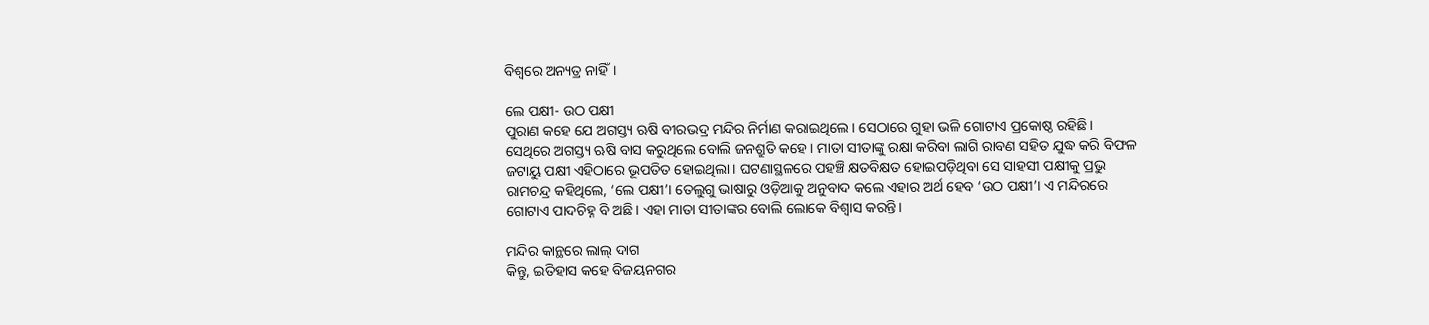ବିଶ୍ବରେ ଅନ୍ୟତ୍ର ନାହିଁ।

ଲେ ପକ୍ଷୀ- ଉଠ ପକ୍ଷୀ
ପୁରାଣ କହେ ଯେ ଅଗସ୍ତ୍ୟ ଋଷି ବୀରଭଦ୍ର ମନ୍ଦିର ନିର୍ମାଣ କରାଇଥିଲେ। ସେଠାରେ ଗୁହା ଭଳି ଗୋଟାଏ ପ୍ରକୋଷ୍ଠ ରହିଛି। ସେଥିରେ ଅଗସ୍ତ୍ୟ ଋଷି ବାସ କରୁଥିଲେ ବୋଲି ଜନଶ୍ରୁତି କହେ। ମାତା ସୀତାଙ୍କୁ ରକ୍ଷା କରିବା ଲାଗି ରାବଣ ସହିତ ଯୁଦ୍ଧ କରି ବିଫଳ ଜଟାୟୁ ପକ୍ଷୀ ଏହିଠାରେ ଭୂପତିତ ହୋଇଥିଲା। ଘଟଣାସ୍ଥଳରେ ପହଞ୍ଚି କ୍ଷତବିକ୍ଷତ ହୋଇପଡ଼ିଥିବା ସେ ସାହସୀ ପକ୍ଷୀକୁ ପ୍ରଭୁ ରାମଚନ୍ଦ୍ର କହିଥିଲେ, ‘ଲେ ପକ୍ଷୀ’। ତେଲୁଗୁ ଭାଷାରୁ ଓଡ଼ିଆକୁ ଅନୁବାଦ କଲେ ଏହାର ଅର୍ଥ ହେବ ‘ଉଠ ପକ୍ଷୀ’। ଏ ମନ୍ଦିରରେ ଗୋଟାଏ ପାଦଚିହ୍ନ ବି ଅଛି। ଏହା ମାତା ସୀତାଙ୍କର ବୋଲି ଲୋକେ ବିଶ୍ବାସ କରନ୍ତି।

ମନ୍ଦିର କାନ୍ଥରେ ଲାଲ୍‌ ଦାଗ
କିନ୍ତୁ, ଇତିହାସ କହେ ବିଜୟନଗର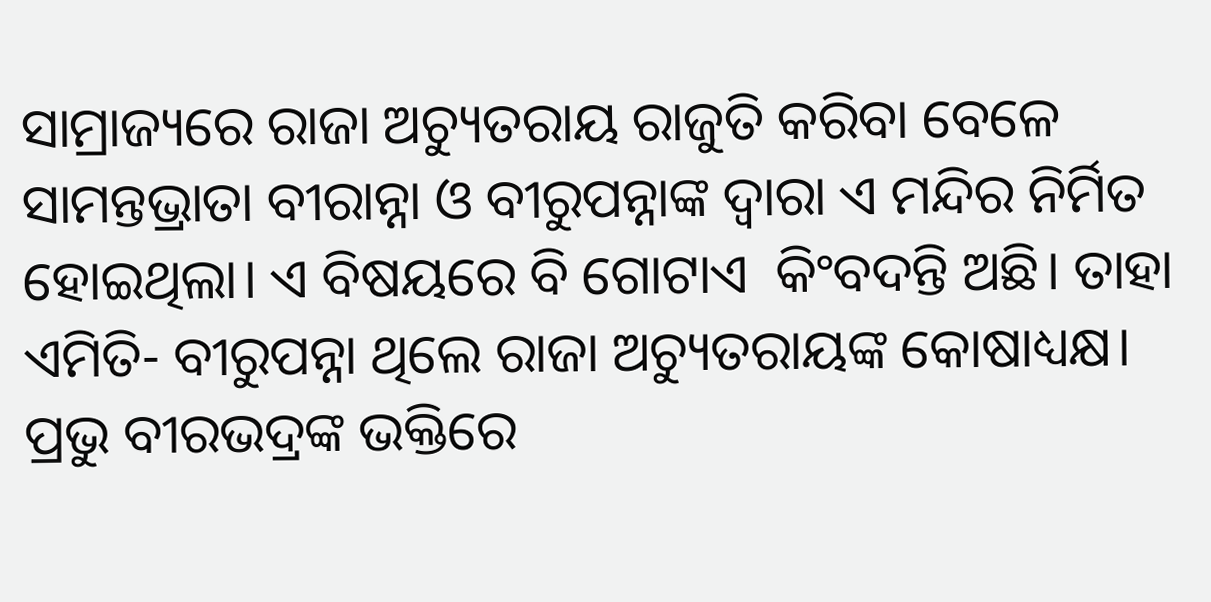ସାମ୍ରାଜ୍ୟରେ ରାଜା ଅଚ୍ୟୁତରାୟ ରାଜୁତି କରିବା ବେଳେ ସାମନ୍ତଭ୍ରାତା ବୀରାନ୍ନା ଓ ବୀରୁପନ୍ନାଙ୍କ ଦ୍ବାରା ଏ ମନ୍ଦିର ନିର୍ମିତ ହୋଇଥିଲା। ଏ ବିଷୟରେ ବି ଗୋଟାଏ  କିଂବଦନ୍ତି ଅଛି। ତାହା ଏମିତି- ବୀରୁପନ୍ନା ଥିଲେ ରାଜା ଅଚ୍ୟୁତରାୟଙ୍କ କୋଷାଧ୍ୟକ୍ଷ। ପ୍ରଭୁ ବୀରଭଦ୍ରଙ୍କ ଭକ୍ତିରେ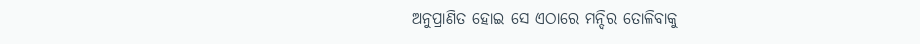ଅନୁପ୍ରାଣିତ ହୋଇ ସେ ଏଠାରେ ମନ୍ଦିର ତୋଳିବାକୁ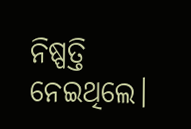ନିଷ୍ପତ୍ତି ନେଇଥିଲେ।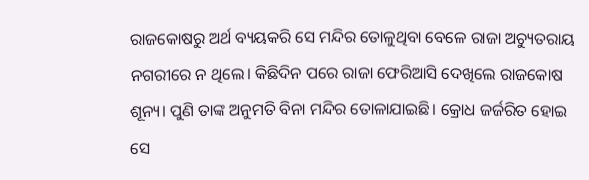ରାଜକୋଷରୁ ଅର୍ଥ ବ୍ୟୟକରି ସେ ମନ୍ଦିର ତୋଳୁଥିବା ବେଳେ ରାଜା ଅଚ୍ୟୁତରାୟ ନଗରୀରେ ନ ଥିଲେ। କିଛିଦିନ ପରେ ରାଜା ଫେରିଆସି ଦେଖିଲେ ରାଜକୋଷ ଶୂନ୍ୟ। ପୁଣି ତାଙ୍କ ଅନୁମତି ବିନା ମନ୍ଦିର ତୋଳାଯାଇଛି। କ୍ରୋଧ ଜର୍ଜରିତ ହୋଇ ସେ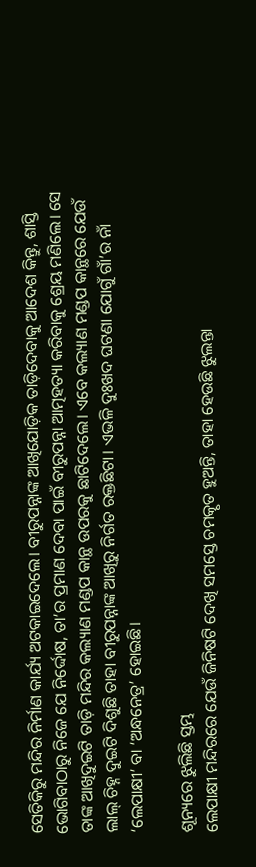ସେତିକିରୁ ମନ୍ଦିର ନିର୍ମାଣ କାର୍ଯ୍ୟ ଅଟକାଇଦେଲେ। ବୀରୁପନ୍ନାଙ୍କ ଆଖିଯୋଡ଼ିକ ତାଡ଼ିଦେବାକୁ ଆଦେଶ କିନ୍ତୁ, ଶାସ୍ତି ଭୋଗିବାଠାରୁ ନିଜେ ଯେ ନିର୍ଦ୍ଦୋଷ, ତା’ର ପ୍ରମାଣ ଦେବା ପାଇଁ ବୀରୁପନ୍ନା ଆତ୍ମହତ୍ୟା କରିବାକୁ ଶ୍ରେୟ ମଣିଲେ। ସେ ତାଙ୍କ ଆଖିଦୁଇଟି ତାଡ଼ି ମନ୍ଦିର କଲ୍ୟାଣ ମଣ୍ଡପ କାନ୍ଥ ଉପରକୁ ଛାଟିଦେଲେ। ଏବେ କଲ୍ୟାଣ ମଣ୍ଡପ କାନ୍ଥରେ ଯେଉଁ ଲାଲ୍ ଚିହ୍ନ ଦୁଇଟି ଦିଶୁଛି ତାହା ବୀରୁପନ୍ନାଙ୍କ ଆଖିରୁ ନିର୍ଗତ ରକ୍ତଛିଟା। ଏଭଳି ଦୁଃଖଦ ଘଟଣା ଯୋଗୁଁ ଗାଁ’ର ନାଁ ‘ଲେପାକ୍ଷୀ’ ବା ‘ଅନ୍ଧନେତ୍ର’ ହୋଇଛି।

ଶୂନ୍ୟରେ ଝୁଲିଛି ସ୍ତମ୍ଭ
ଲେପାକ୍ଷୀ ମନ୍ଦିରରେ ଯେଉଁ ଜିନିଷଟି ଦେଖି ସମସ୍ତେ ଚମତ୍କୃତ ହୁଅନ୍ତି, ତାହା ହେଉଛି ଝୁଲନ୍ତା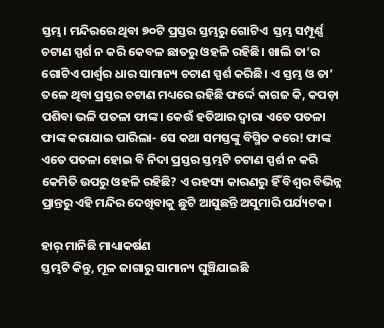ସ୍ତମ୍ଭ। ମନ୍ଦିରରେ ଥିବା ୭୦ଟି ପ୍ରସ୍ତର ସ୍ତମ୍ଭରୁ ଗୋଟିଏ  ସ୍ତମ୍ଭ ସମ୍ପୂର୍ଣ୍ଣ ଚଟାଣ ସ୍ପର୍ଶ ନ କରି କେବଳ ଛାତରୁ ଓହଳି ରହିଛି। ଖାଲି ତା’ର ଗୋଟିଏ ପାର୍ଶ୍ବର ଧାର ସାମାନ୍ୟ ଚଟାଣ ସ୍ପର୍ଶ କରିଛି। ଏ ସ୍ତମ୍ଭ ଓ ତା’ ତଳେ ଥିବା ପ୍ରସ୍ତର ଚଟାଣ ମଧ୍ୟରେ ରହିଛି ଫର୍ଦ୍ଦେ କାଗଜ କି, କପଡ଼ା ପଶିବା ଭଳି ପତଳା ଫାଙ୍କ। କେଉଁ ହତିଆର ଦ୍ବାରା ଏତେ ପତଳା ଫାଙ୍କ କରାଯାଇ ପାରିଲା- ସେ କଥା ସମସ୍ତଙ୍କୁ ବିସ୍ମିତ କରେ! ଫାଙ୍କ ଏତେ ପତଳା ହୋଇ ବି ନିଦା ପ୍ରସ୍ତର ସ୍ତମ୍ଭଟି ଚଟାଣ ସ୍ପର୍ଶ ନ କରି କେମିତି ଉପରୁ ଓହଳି ରହିଛି? ଏ ରହସ୍ୟ କାରଣରୁ ହିଁ ବିଶ୍ବର ବିଭିନ୍ନ ପ୍ରାନ୍ତରୁ ଏହି ମନ୍ଦିର ଦେଖିବାକୁ ଛୁଟି ଆସୁଛନ୍ତି ଅସୁମାରି ପର୍ଯ୍ୟଟକ।

ହାର୍‌ ମାନିଛି ମାଧ୍ୟାକର୍ଷଣ
ସ୍ତମ୍ଭଟି କିନ୍ତୁ, ମୂଳ ଜାଗାରୁ ସାମାନ୍ୟ ଘୁଞ୍ଚିଯାଇଛି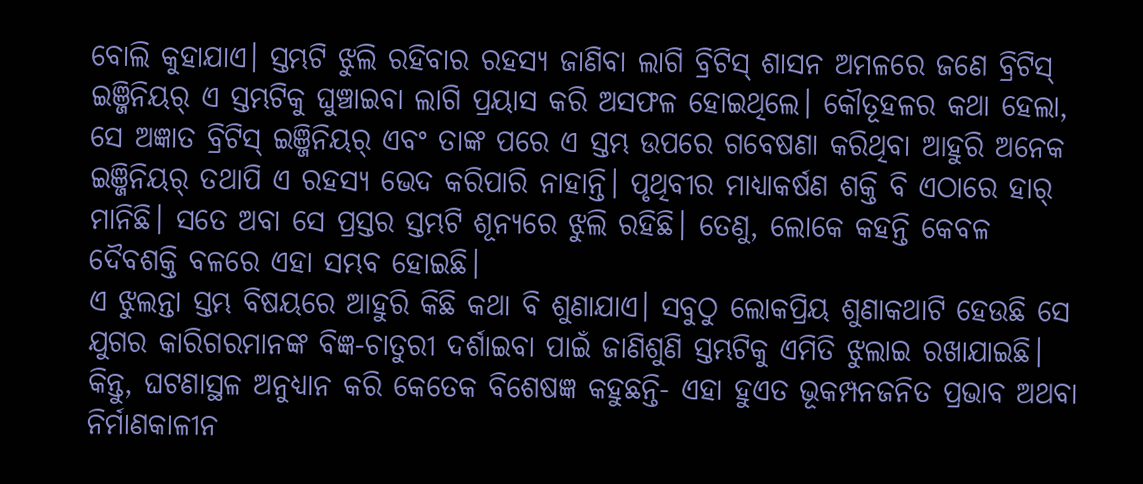ବୋଲି କୁହାଯାଏ। ସ୍ତମ୍ଭଟି ଝୁଲି ରହିବାର ରହସ୍ୟ ଜାଣିବା ଲାଗି ବ୍ରିଟିସ୍‌ ଶାସନ ଅମଳରେ ଜଣେ ବ୍ରିଟିସ୍‌ ଇଞ୍ଜିନିୟର୍‌ ଏ ସ୍ତମ୍ଭଟିକୁ ଘୁଞ୍ଚାଇବା ଲାଗି ପ୍ରୟାସ କରି ଅସଫଳ ହୋଇଥିଲେ। କୌତୂହଳର କଥା ହେଲା, ସେ ଅଜ୍ଞାତ ବ୍ରିଟିସ୍‌ ଇଞ୍ଜିନିୟର୍‌ ଏବଂ ତାଙ୍କ ପରେ ଏ ସ୍ତମ୍ଭ ଉପରେ ଗବେଷଣା କରିଥିବା ଆହୁରି ଅନେକ ଇଞ୍ଜିନିୟର୍‌ ତଥାପି ଏ ରହସ୍ୟ ଭେଦ କରିପାରି ନାହାନ୍ତି। ପୃଥିବୀର ମାଧ୍ୟାକର୍ଷଣ ଶକ୍ତି ବି ଏଠାରେ ହାର୍‌ ମାନିଛି। ସତେ ଅବା ସେ ପ୍ରସ୍ତର ସ୍ତମ୍ଭଟି ଶୂନ୍ୟରେ ଝୁଲି ରହିଛି। ତେଣୁ, ଲୋକେ କହନ୍ତି କେବଳ ଦୈବଶକ୍ତି ବଳରେ ଏହା ସମ୍ଭବ ହୋଇଛି।
ଏ ଝୁଲନ୍ତା ସ୍ତମ୍ଭ ବିଷୟରେ ଆହୁରି କିଛି କଥା ବି ଶୁଣାଯାଏ। ସବୁଠୁ ଲୋକପ୍ରିୟ ଶୁଣାକଥାଟି ହେଉଛି ସେ ଯୁଗର କାରିଗରମାନଙ୍କ ବିଜ୍ଞ-ଚାତୁରୀ ଦର୍ଶାଇବା ପାଇଁ ଜାଣିଶୁଣି ସ୍ତମ୍ଭଟିକୁ ଏମିତି ଝୁଲାଇ ରଖାଯାଇଛି। କିନ୍ତୁ, ଘଟଣାସ୍ଥଳ ଅନୁଧ୍ୟାନ କରି କେତେକ ବିଶେଷଜ୍ଞ କହୁଛନ୍ତି- ଏହା ହୁଏତ ଭୂକମ୍ପନଜନିତ ପ୍ରଭାବ ଅଥବା ନିର୍ମାଣକାଳୀନ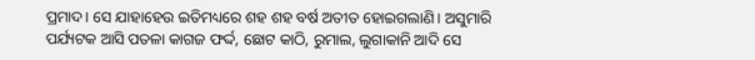ପ୍ରମାଦ। ସେ ଯାହାହେଉ ଇତିମଧ୍ୟରେ ଶହ ଶହ ବର୍ଷ ଅତୀତ ହୋଇଗଲାଣି। ଅସୁମାରି ପର୍ଯ୍ୟଟକ ଆସି ପତଳା କାଗଜ ଫର୍ଦ୍ଦ, ଛୋଟ କାଠି, ରୁମାଲ, ଲୁଗାକାନି ଆଦି ସେ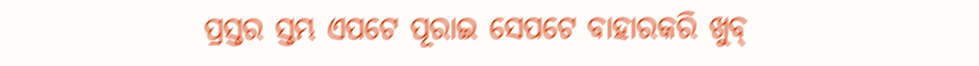ପ୍ରସ୍ତର ସ୍ତମ୍ଭ ଏପଟେ ପୂରାଇ ସେପଟେ ବାହାରକରି ଖୁବ୍‌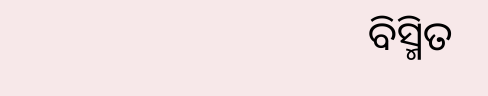ବିସ୍ମିତ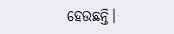ହେଉଛନ୍ତି।